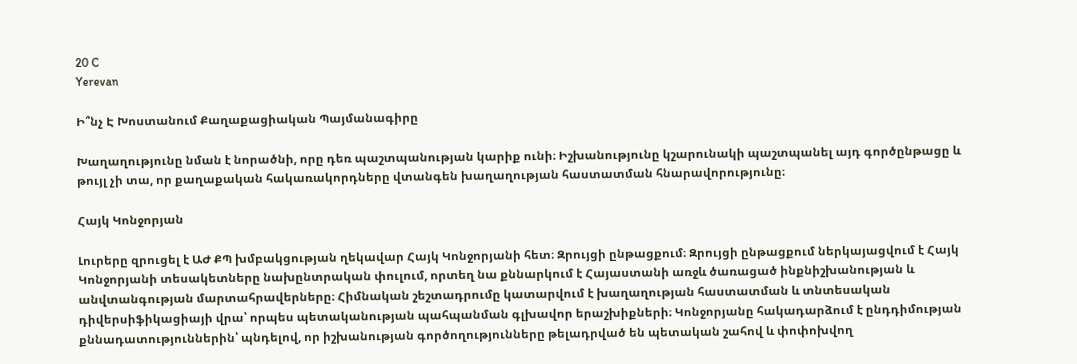20 C
Yerevan

Ի՞նչ Է Խոստանում Քաղաքացիական Պայմանագիրը

Խաղաղությունը նման է նորածնի, որը դեռ պաշտպանության կարիք ունի։ Իշխանությունը կշարունակի պաշտպանել այդ գործընթացը և թույլ չի տա, որ քաղաքական հակառակորդները վտանգեն խաղաղության հաստատման հնարավորությունը։

Հայկ Կոնջորյան

Լուրերը զրուցել է ԱԺ ՔՊ խմբակցության ղեկավար Հայկ Կոնջորյանի հետ։ Զրույցի ընթացքում։ Զրույցի ընթացքում ներկայացվում է Հայկ Կոնջորյանի տեսակետները նախընտրական փուլում, որտեղ նա քննարկում է Հայաստանի առջև ծառացած ինքնիշխանության և անվտանգության մարտահրավերները։ Հիմնական շեշտադրումը կատարվում է խաղաղության հաստատման և տնտեսական դիվերսիֆիկացիայի վրա՝ որպես պետականության պահպանման գլխավոր երաշխիքների։ Կոնջորյանը հակադարձում է ընդդիմության քննադատություններին՝ պնդելով, որ իշխանության գործողությունները թելադրված են պետական շահով և փոփոխվող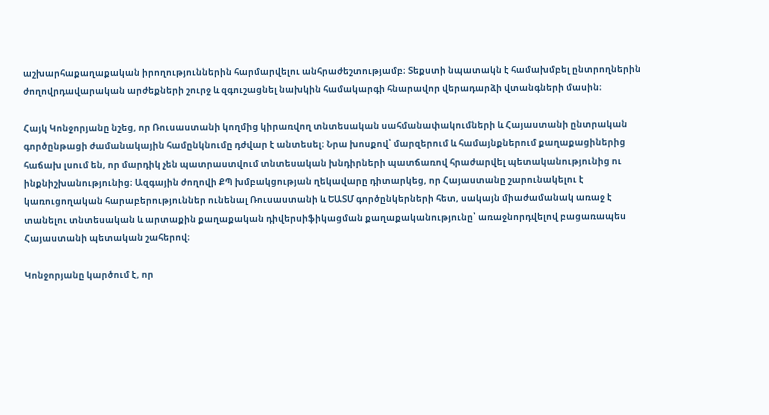աշխարհաքաղաքական իրողություններին հարմարվելու անհրաժեշտությամբ։ Տեքստի նպատակն է համախմբել ընտրողներին ժողովրդավարական արժեքների շուրջ և զգուշացնել նախկին համակարգի հնարավոր վերադարձի վտանգների մասին։

Հայկ Կոնջորյանը նշեց, որ Ռուսաստանի կողմից կիրառվող տնտեսական սահմանափակումների և Հայաստանի ընտրական գործընթացի ժամանակային համընկնումը դժվար է անտեսել։ Նրա խոսքով՝ մարզերում և համայնքներում քաղաքացիներից հաճախ լսում են, որ մարդիկ չեն պատրաստվում տնտեսական խնդիրների պատճառով հրաժարվել պետականությունից ու ինքնիշխանությունից։ Ազգային ժողովի ՔՊ խմբակցության ղեկավարը դիտարկեց, որ Հայաստանը շարունակելու է կառուցողական հարաբերություններ ունենալ Ռուսաստանի և ԵԱՏՄ գործընկերների հետ, սակայն միաժամանակ առաջ է տանելու տնտեսական և արտաքին քաղաքական դիվերսիֆիկացման քաղաքականությունը՝ առաջնորդվելով բացառապես Հայաստանի պետական շահերով։

Կոնջորյանը կարծում է, որ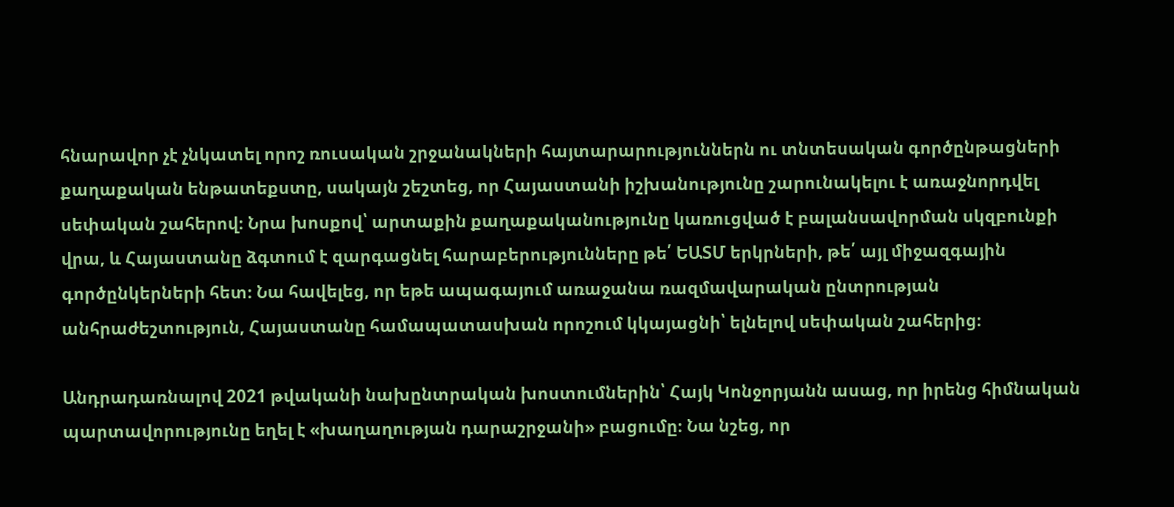հնարավոր չէ չնկատել որոշ ռուսական շրջանակների հայտարարություններն ու տնտեսական գործընթացների քաղաքական ենթատեքստը, սակայն շեշտեց, որ Հայաստանի իշխանությունը շարունակելու է առաջնորդվել սեփական շահերով։ Նրա խոսքով՝ արտաքին քաղաքականությունը կառուցված է բալանսավորման սկզբունքի վրա, և Հայաստանը ձգտում է զարգացնել հարաբերությունները թե՛ ԵԱՏՄ երկրների, թե՛ այլ միջազգային գործընկերների հետ։ Նա հավելեց, որ եթե ապագայում առաջանա ռազմավարական ընտրության անհրաժեշտություն, Հայաստանը համապատասխան որոշում կկայացնի՝ ելնելով սեփական շահերից։

Անդրադառնալով 2021 թվականի նախընտրական խոստումներին՝ Հայկ Կոնջորյանն ասաց, որ իրենց հիմնական պարտավորությունը եղել է «խաղաղության դարաշրջանի» բացումը։ Նա նշեց, որ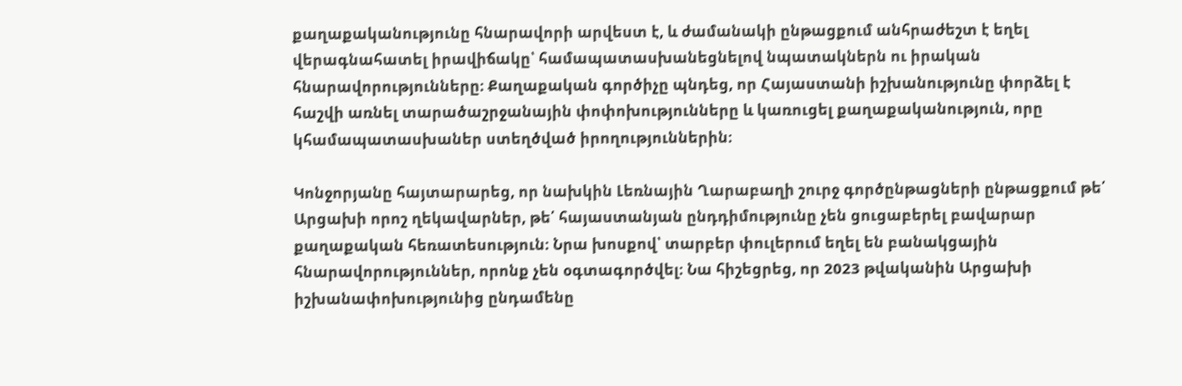քաղաքականությունը հնարավորի արվեստ է, և ժամանակի ընթացքում անհրաժեշտ է եղել վերագնահատել իրավիճակը՝ համապատասխանեցնելով նպատակներն ու իրական հնարավորությունները։ Քաղաքական գործիչը պնդեց, որ Հայաստանի իշխանությունը փորձել է հաշվի առնել տարածաշրջանային փոփոխությունները և կառուցել քաղաքականություն, որը կհամապատասխաներ ստեղծված իրողություններին։

Կոնջորյանը հայտարարեց, որ նախկին Լեռնային Ղարաբաղի շուրջ գործընթացների ընթացքում թե՛ Արցախի որոշ ղեկավարներ, թե՛ հայաստանյան ընդդիմությունը չեն ցուցաբերել բավարար քաղաքական հեռատեսություն։ Նրա խոսքով՝ տարբեր փուլերում եղել են բանակցային հնարավորություններ, որոնք չեն օգտագործվել։ Նա հիշեցրեց, որ 2023 թվականին Արցախի իշխանափոխությունից ընդամենը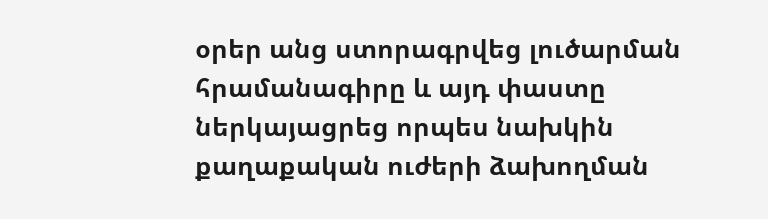օրեր անց ստորագրվեց լուծարման հրամանագիրը և այդ փաստը ներկայացրեց որպես նախկին քաղաքական ուժերի ձախողման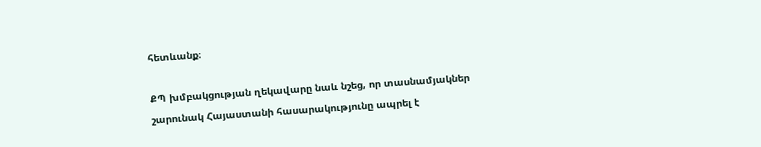հետևանք։

ՔՊ խմբակցության ղեկավարը նաև նշեց, որ տասնամյակներ շարունակ Հայաստանի հասարակությունը ապրել է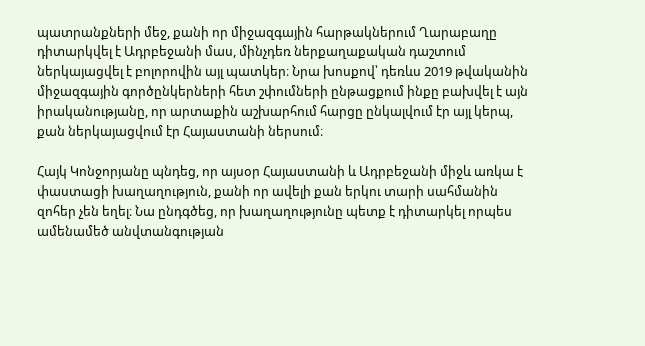պատրանքների մեջ, քանի որ միջազգային հարթակներում Ղարաբաղը դիտարկվել է Ադրբեջանի մաս, մինչդեռ ներքաղաքական դաշտում ներկայացվել է բոլորովին այլ պատկեր։ Նրա խոսքով՝ դեռևս 2019 թվականին միջազգային գործընկերների հետ շփումների ընթացքում ինքը բախվել է այն իրականությանը, որ արտաքին աշխարհում հարցը ընկալվում էր այլ կերպ, քան ներկայացվում էր Հայաստանի ներսում։

Հայկ Կոնջորյանը պնդեց, որ այսօր Հայաստանի և Ադրբեջանի միջև առկա է փաստացի խաղաղություն, քանի որ ավելի քան երկու տարի սահմանին զոհեր չեն եղել։ Նա ընդգծեց, որ խաղաղությունը պետք է դիտարկել որպես ամենամեծ անվտանգության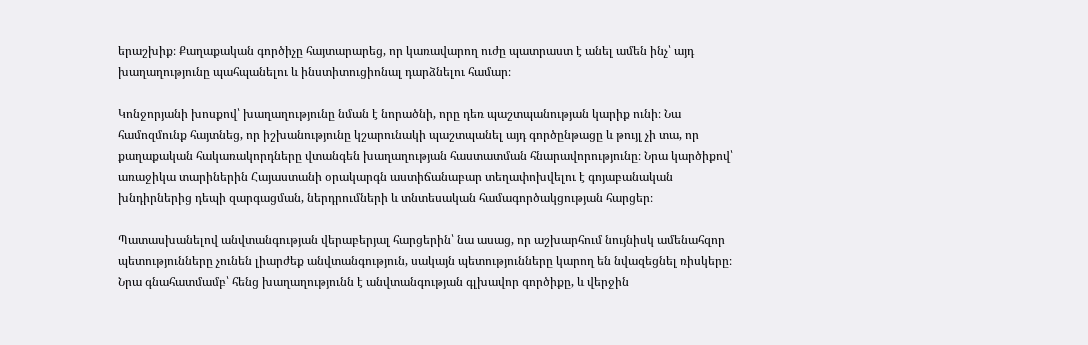երաշխիք։ Քաղաքական գործիչը հայտարարեց, որ կառավարող ուժը պատրաստ է անել ամեն ինչ՝ այդ խաղաղությունը պահպանելու և ինստիտուցիոնալ դարձնելու համար։

Կոնջորյանի խոսքով՝ խաղաղությունը նման է նորածնի, որը դեռ պաշտպանության կարիք ունի։ Նա համոզմունք հայտնեց, որ իշխանությունը կշարունակի պաշտպանել այդ գործընթացը և թույլ չի տա, որ քաղաքական հակառակորդները վտանգեն խաղաղության հաստատման հնարավորությունը։ Նրա կարծիքով՝ առաջիկա տարիներին Հայաստանի օրակարգն աստիճանաբար տեղափոխվելու է գոյաբանական խնդիրներից դեպի զարգացման, ներդրումների և տնտեսական համագործակցության հարցեր։

Պատասխանելով անվտանգության վերաբերյալ հարցերին՝ նա ասաց, որ աշխարհում նույնիսկ ամենահզոր պետությունները չունեն լիարժեք անվտանգություն, սակայն պետությունները կարող են նվազեցնել ռիսկերը։ Նրա գնահատմամբ՝ հենց խաղաղությունն է անվտանգության գլխավոր գործիքը, և վերջին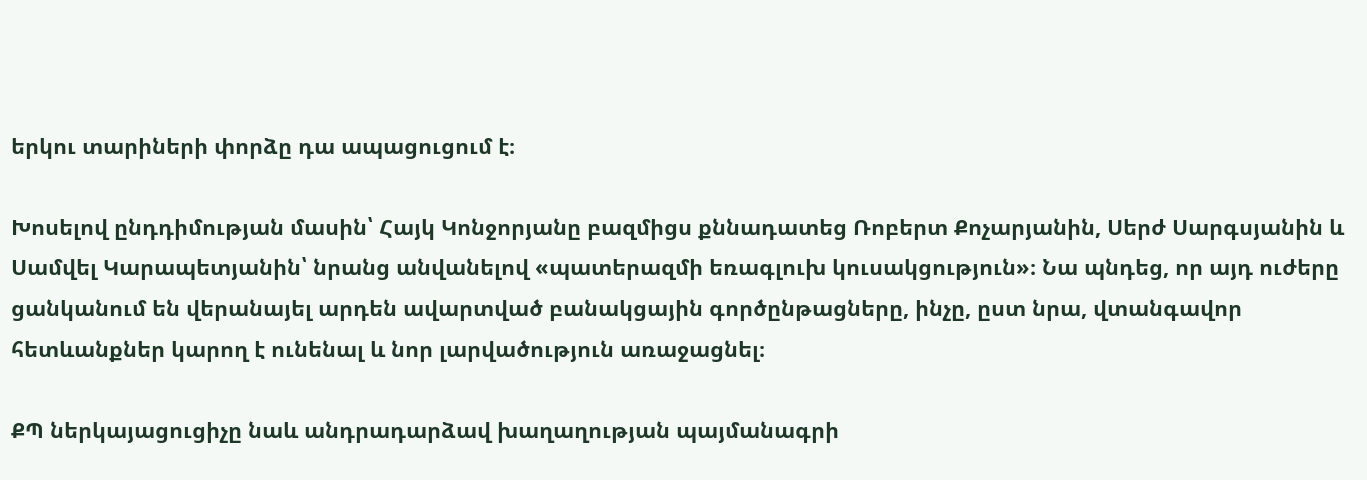երկու տարիների փորձը դա ապացուցում է։

Խոսելով ընդդիմության մասին՝ Հայկ Կոնջորյանը բազմիցս քննադատեց Ռոբերտ Քոչարյանին, Սերժ Սարգսյանին և Սամվել Կարապետյանին՝ նրանց անվանելով «պատերազմի եռագլուխ կուսակցություն»։ Նա պնդեց, որ այդ ուժերը ցանկանում են վերանայել արդեն ավարտված բանակցային գործընթացները, ինչը, ըստ նրա, վտանգավոր հետևանքներ կարող է ունենալ և նոր լարվածություն առաջացնել։

ՔՊ ներկայացուցիչը նաև անդրադարձավ խաղաղության պայմանագրի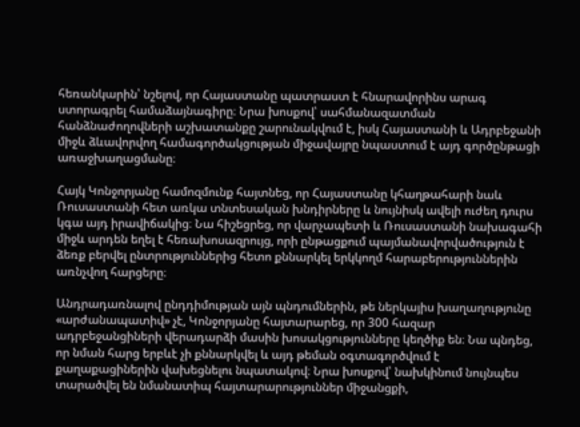հեռանկարին՝ նշելով, որ Հայաստանը պատրաստ է հնարավորինս արագ ստորագրել համաձայնագիրը։ Նրա խոսքով՝ սահմանազատման հանձնաժողովների աշխատանքը շարունակվում է, իսկ Հայաստանի և Ադրբեջանի միջև ձևավորվող համագործակցության միջավայրը նպաստում է այդ գործընթացի առաջխաղացմանը։

Հայկ Կոնջորյանը համոզմունք հայտնեց, որ Հայաստանը կհաղթահարի նաև Ռուսաստանի հետ առկա տնտեսական խնդիրները և նույնիսկ ավելի ուժեղ դուրս կգա այդ իրավիճակից։ Նա հիշեցրեց, որ վարչապետի և Ռուսաստանի նախագահի միջև արդեն եղել է հեռախոսազրույց, որի ընթացքում պայմանավորվածություն է ձեռք բերվել ընտրություններից հետո քննարկել երկկողմ հարաբերություններին առնչվող հարցերը։

Անդրադառնալով ընդդիմության այն պնդումներին, թե ներկայիս խաղաղությունը «արժանապատիվ» չէ, Կոնջորյանը հայտարարեց, որ 300 հազար ադրբեջանցիների վերադարձի մասին խոսակցությունները կեղծիք են։ Նա պնդեց, որ նման հարց երբևէ չի քննարկվել և այդ թեման օգտագործվում է քաղաքացիներին վախեցնելու նպատակով։ Նրա խոսքով՝ նախկինում նույնպես տարածվել են նմանատիպ հայտարարություններ միջանցքի,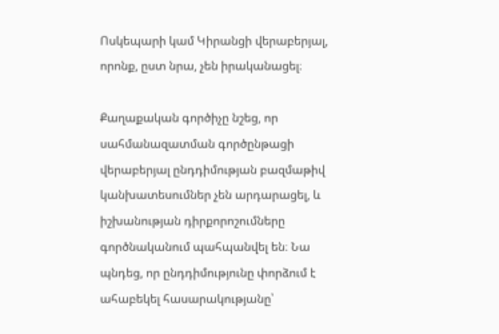Ոսկեպարի կամ Կիրանցի վերաբերյալ, որոնք, ըստ նրա, չեն իրականացել։

Քաղաքական գործիչը նշեց, որ սահմանազատման գործընթացի վերաբերյալ ընդդիմության բազմաթիվ կանխատեսումներ չեն արդարացել, և իշխանության դիրքորոշումները գործնականում պահպանվել են։ Նա պնդեց, որ ընդդիմությունը փորձում է ահաբեկել հասարակությանը՝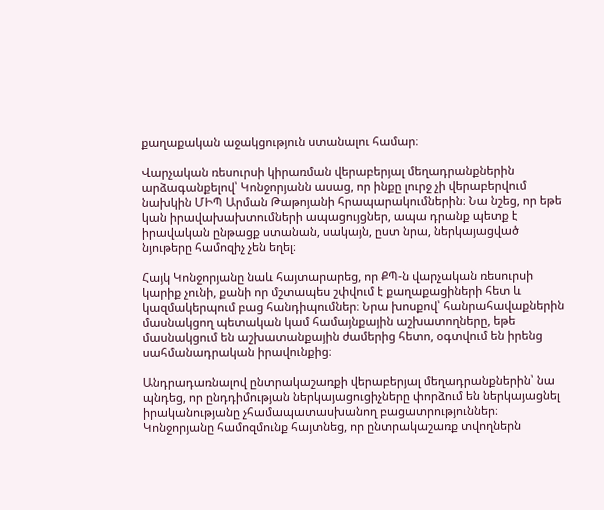քաղաքական աջակցություն ստանալու համար։

Վարչական ռեսուրսի կիրառման վերաբերյալ մեղադրանքներին արձագանքելով՝ Կոնջորյանն ասաց, որ ինքը լուրջ չի վերաբերվում նախկին ՄԻՊ Արման Թաթոյանի հրապարակումներին։ Նա նշեց, որ եթե կան իրավախախտումների ապացույցներ, ապա դրանք պետք է իրավական ընթացք ստանան, սակայն, ըստ նրա, ներկայացված նյութերը համոզիչ չեն եղել։

Հայկ Կոնջորյանը նաև հայտարարեց, որ ՔՊ‑ն վարչական ռեսուրսի կարիք չունի, քանի որ մշտապես շփվում է քաղաքացիների հետ և կազմակերպում բաց հանդիպումներ։ Նրա խոսքով՝ հանրահավաքներին մասնակցող պետական կամ համայնքային աշխատողները, եթե մասնակցում են աշխատանքային ժամերից հետո, օգտվում են իրենց սահմանադրական իրավունքից։

Անդրադառնալով ընտրակաշառքի վերաբերյալ մեղադրանքներին՝ նա պնդեց, որ ընդդիմության ներկայացուցիչները փորձում են ներկայացնել իրականությանը չհամապատասխանող բացատրություններ։ Կոնջորյանը համոզմունք հայտնեց, որ ընտրակաշառք տվողներն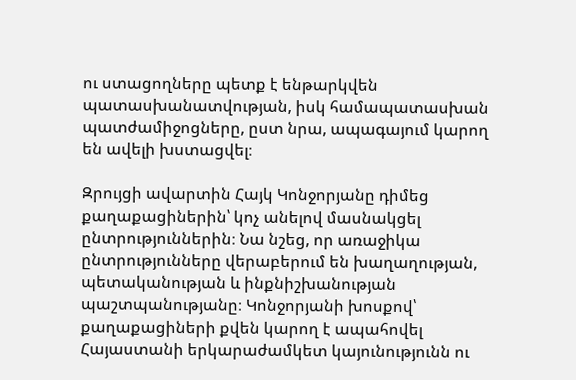ու ստացողները պետք է ենթարկվեն պատասխանատվության, իսկ համապատասխան պատժամիջոցները, ըստ նրա, ապագայում կարող են ավելի խստացվել։

Զրույցի ավարտին Հայկ Կոնջորյանը դիմեց քաղաքացիներին՝ կոչ անելով մասնակցել ընտրություններին։ Նա նշեց, որ առաջիկա ընտրությունները վերաբերում են խաղաղության, պետականության և ինքնիշխանության պաշտպանությանը։ Կոնջորյանի խոսքով՝ քաղաքացիների քվեն կարող է ապահովել Հայաստանի երկարաժամկետ կայունությունն ու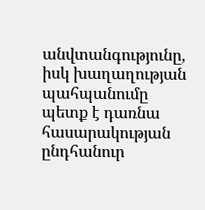անվտանգությունը, իսկ խաղաղության պահպանումը պետք է դառնա հասարակության ընդհանուր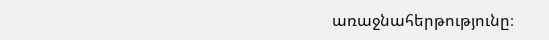առաջնահերթությունը։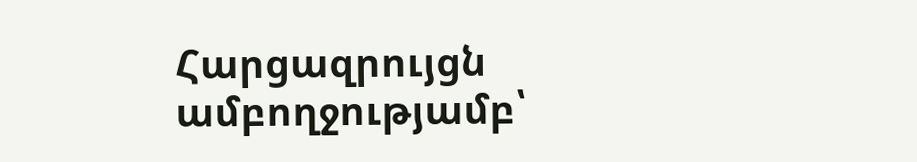Հարցազրույցն ամբողջությամբ՝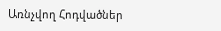Առնչվող Հոդվածներ